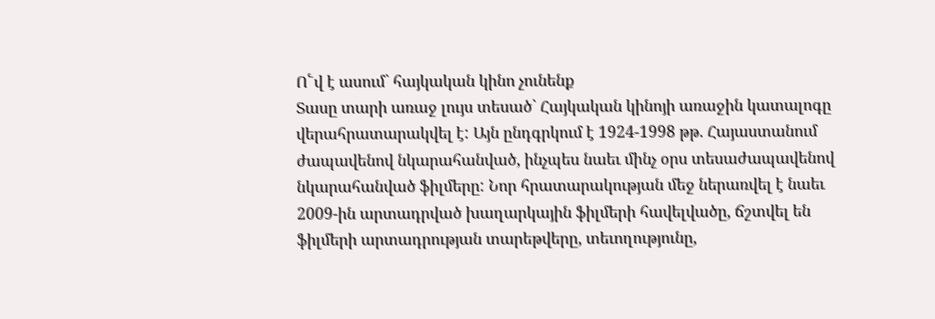Ո՟վ է ասում` հայկական կինո չունենք
Տասը տարի առաջ լույս տեսած` Հայկական կինոյի առաջին կատալոգը վերահրատարակվել է: Այն ընդգրկում է 1924-1998 թթ. Հայաստանում ժապավենով նկարահանված, ինչպես նաեւ մինչ օրս տեսաժապավենով նկարահանված ֆիլմերը: Նոր հրատարակության մեջ ներառվել է նաեւ 2009-ին արտադրված խաղարկային ֆիլմերի հավելվածը, ճշտվել են ֆիլմերի արտադրության տարեթվերը, տեւողությունը,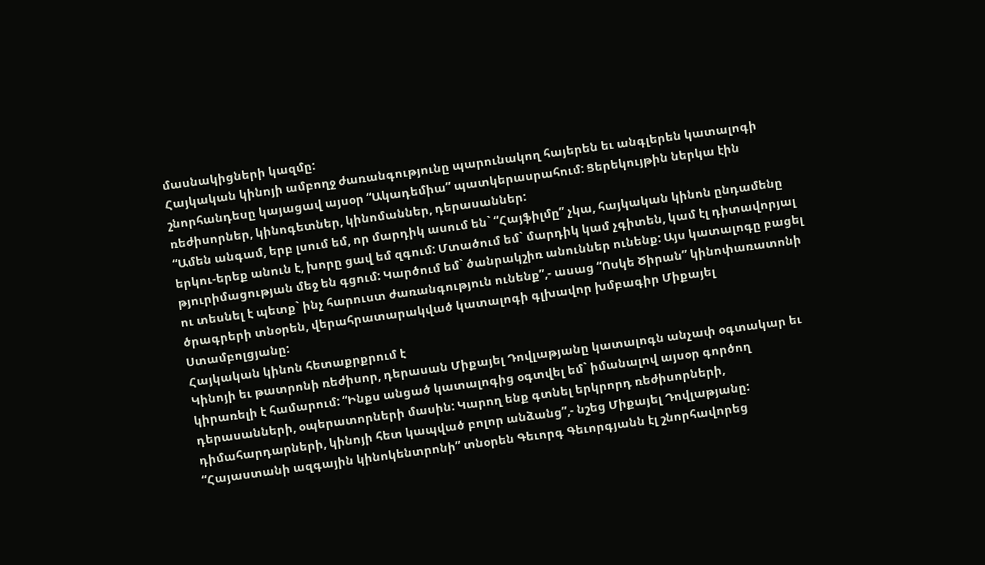մասնակիցների կազմը:
Հայկական կինոյի ամբողջ ժառանգությունը պարունակող հայերեն եւ անգլերեն կատալոգի շնորհանդեսը կայացավ այսօր “Ակադեմիա” պատկերասրահում: Ցերեկույթին ներկա էին ռեժիսորներ, կինոգետներ, կինոմաններ, դերասաններ:
“Ամեն անգամ, երբ լսում եմ, որ մարդիկ ասում են` “Հայֆիլմը” չկա, հայկական կինոն ընդամենը երկու-երեք անուն է, խորը ցավ եմ զգում: Մտածում եմ` մարդիկ կամ չգիտեն, կամ էլ դիտավորյալ թյուրիմացության մեջ են գցում: Կարծում եմ` ծանրակշիռ անուններ ունենք: Այս կատալոգը բացել ու տեսնել է պետք` ինչ հարուստ ժառանգություն ունենք”,- ասաց “Ոսկե Ծիրան” կինոփառատոնի ծրագրերի տնօրեն, վերահրատարակված կատալոգի գլխավոր խմբագիր Միքայել Ստամբոլցյանը:
Հայկական կինոն հետաքրքրում է
Կինոյի եւ թատրոնի ռեժիսոր, դերասան Միքայել Դովլաթյանը կատալոգն անչափ օգտակար եւ կիրառելի է համարում: “Ինքս անցած կատալոգից օգտվել եմ` իմանալով այսօր գործող դերասանների, օպերատորների մասին: Կարող ենք գտնել երկրորդ ռեժիսորների, դիմահարդարների, կինոյի հետ կապված բոլոր անձանց”,- նշեց Միքայել Դովլաթյանը:
“Հայաստանի ազգային կինոկենտրոնի” տնօրեն Գեւորգ Գեւորգյանն էլ շնորհավորեց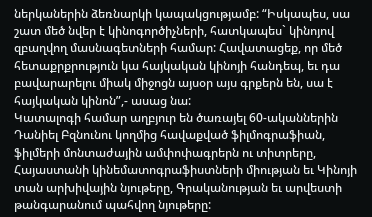ներկաներին ձեռնարկի կապակցությամբ: “Իսկապես, սա շատ մեծ նվեր է կինոգործիչների, հատկապես` կինոյով զբաղվող մասնագետների համար: Հավատացեք, որ մեծ հետաքրքրություն կա հայկական կինոյի հանդեպ, եւ դա բավարարելու միակ միջոցն այսօր այս գրքերն են, սա է հայկական կինոն”,- ասաց նա:
Կատալոգի համար աղբյուր են ծառայել 60-ականներին Դանիել Բզնունու կողմից հավաքված ֆիլմոգրաֆիան, ֆիլմերի մոնտաժային ամփոփագրերն ու տիտրերը, Հայաստանի կինեմատոգրաֆիստների միության եւ Կինոյի տան արխիվային նյութերը, Գրականության եւ արվեստի թանգարանում պահվող նյութերը: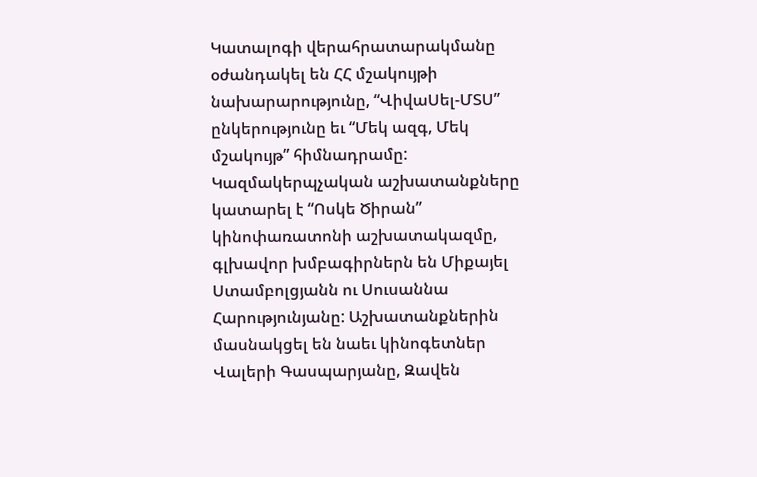Կատալոգի վերահրատարակմանը օժանդակել են ՀՀ մշակույթի նախարարությունը, “ՎիվաՍել-ՄՏՍ” ընկերությունը եւ “Մեկ ազգ, Մեկ մշակույթ” հիմնադրամը: Կազմակերպչական աշխատանքները կատարել է “Ոսկե Ծիրան” կինոփառատոնի աշխատակազմը, գլխավոր խմբագիրներն են Միքայել Ստամբոլցյանն ու Սուսաննա Հարությունյանը: Աշխատանքներին մասնակցել են նաեւ կինոգետներ Վալերի Գասպարյանը, Զավեն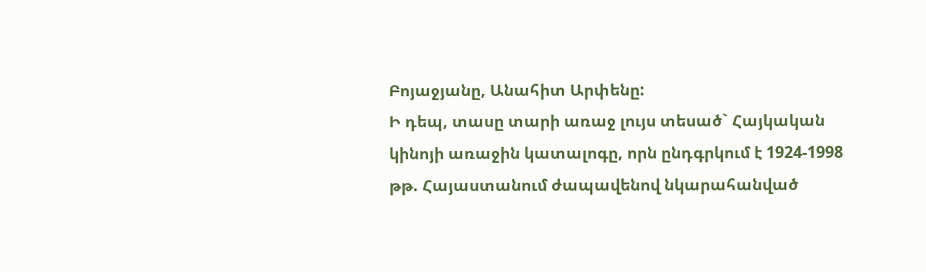Բոյաջյանը, Անահիտ Արփենը:
Ի դեպ, տասը տարի առաջ լույս տեսած` Հայկական կինոյի առաջին կատալոգը, որն ընդգրկում է 1924-1998 թթ. Հայաստանում ժապավենով նկարահանված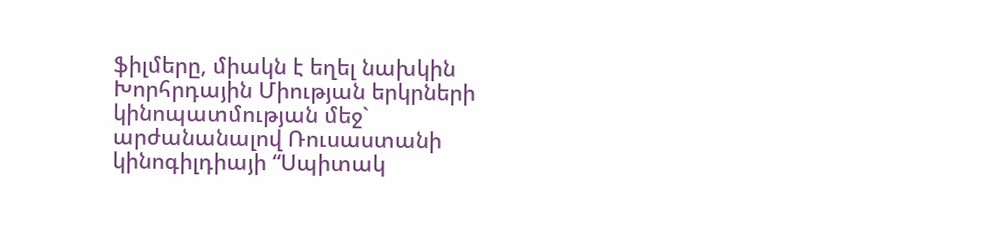ֆիլմերը, միակն է եղել նախկին Խորհրդային Միության երկրների կինոպատմության մեջ` արժանանալով Ռուսաստանի կինոգիլդիայի “Սպիտակ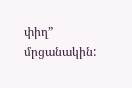փիղ” մրցանակին: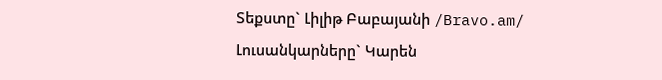Տեքստը` Լիլիթ Բաբայանի /Bravo.am/
Լուսանկարները` Կարեն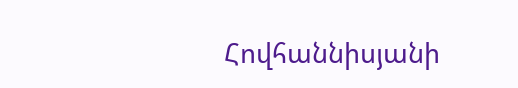Հովհաննիսյանի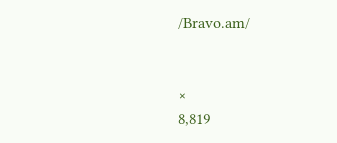/Bravo.am/


×
8,819